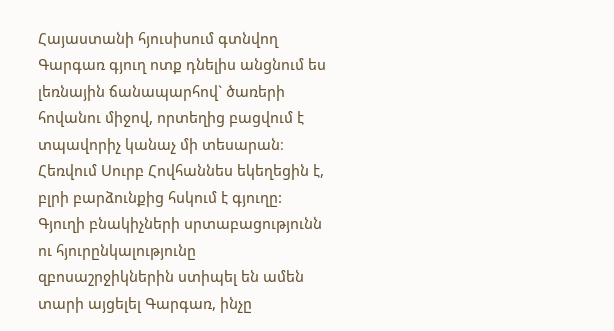Հայաստանի հյուսիսում գտնվող Գարգառ գյուղ ոտք դնելիս անցնում ես լեռնային ճանապարհով` ծառերի հովանու միջով, որտեղից բացվում է տպավորիչ կանաչ մի տեսարան։ Հեռվում Սուրբ Հովհաննես եկեղեցին է, բլրի բարձունքից հսկում է գյուղը:
Գյուղի բնակիչների սրտաբացությունն ու հյուրընկալությունը զբոսաշրջիկներին ստիպել են ամեն տարի այցելել Գարգառ, ինչը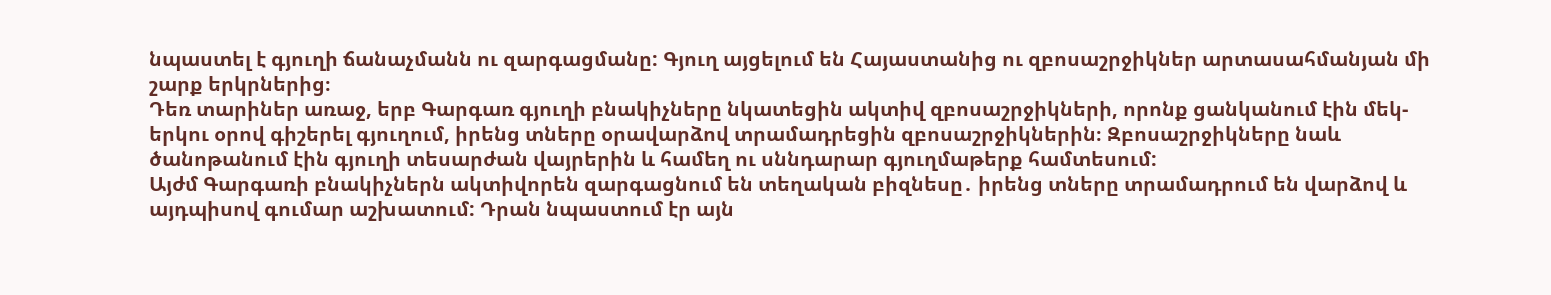նպաստել է գյուղի ճանաչմանն ու զարգացմանը: Գյուղ այցելում են Հայաստանից ու զբոսաշրջիկներ արտասահմանյան մի շարք երկրներից։
Դեռ տարիներ առաջ, երբ Գարգառ գյուղի բնակիչները նկատեցին ակտիվ զբոսաշրջիկների, որոնք ցանկանում էին մեկ-երկու օրով գիշերել գյուղում, իրենց տները օրավարձով տրամադրեցին զբոսաշրջիկներին։ Զբոսաշրջիկները նաև ծանոթանում էին գյուղի տեսարժան վայրերին և համեղ ու սննդարար գյուղմաթերք համտեսում:
Այժմ Գարգառի բնակիչներն ակտիվորեն զարգացնում են տեղական բիզնեսը․ իրենց տները տրամադրում են վարձով և այդպիսով գումար աշխատում: Դրան նպաստում էր այն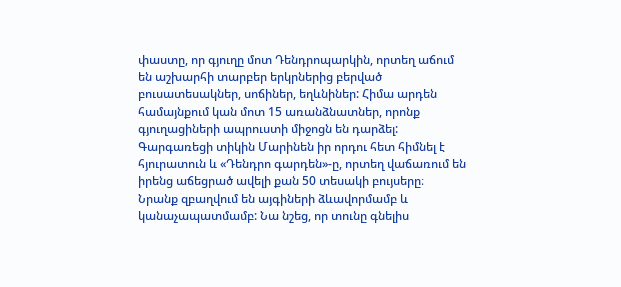փաստը, որ գյուղը մոտ Դենդրոպարկին, որտեղ աճում են աշխարհի տարբեր երկրներից բերված բուսատեսակներ, սոճիներ, եղևնիներ: Հիմա արդեն համայնքում կան մոտ 15 առանձնատներ, որոնք գյուղացիների ապրուստի միջոցն են դարձել:
Գարգառեցի տիկին Մարինեն իր որդու հետ հիմնել է հյուրատուն և «Դենդրո գարդեն»-ը, որտեղ վաճառում են իրենց աճեցրած ավելի քան 50 տեսակի բույսերը։ Նրանք զբաղվում են այգիների ձևավորմամբ և կանաչապատմամբ: Նա նշեց, որ տունը գնելիս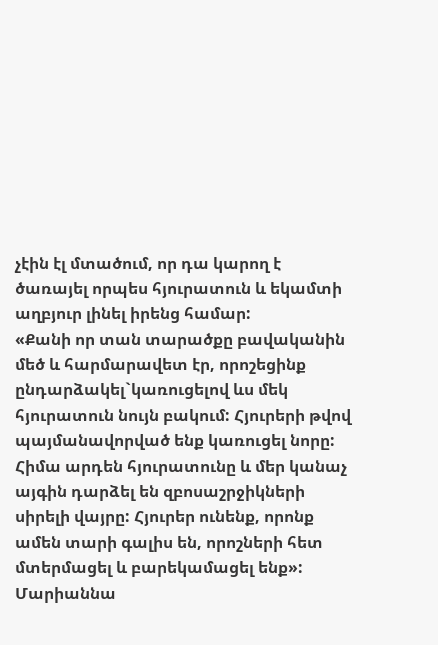չէին էլ մտածում, որ դա կարող է ծառայել որպես հյուրատուն և եկամտի աղբյուր լինել իրենց համար:
«Քանի որ տան տարածքը բավականին մեծ և հարմարավետ էր, որոշեցինք ընդարձակել`կառուցելով ևս մեկ հյուրատուն նույն բակում: Հյուրերի թվով պայմանավորված ենք կառուցել նորը: Հիմա արդեն հյուրատունը և մեր կանաչ այգին դարձել են զբոսաշրջիկների սիրելի վայրը: Հյուրեր ունենք, որոնք ամեն տարի գալիս են, որոշների հետ մտերմացել և բարեկամացել ենք»:
Մարիաննա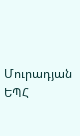Մուրադյան
ԵՊՀ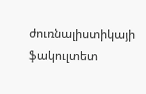ժուռնալիստիկայի ֆակուլտետ